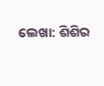ଲେଖା: ଶିଶିର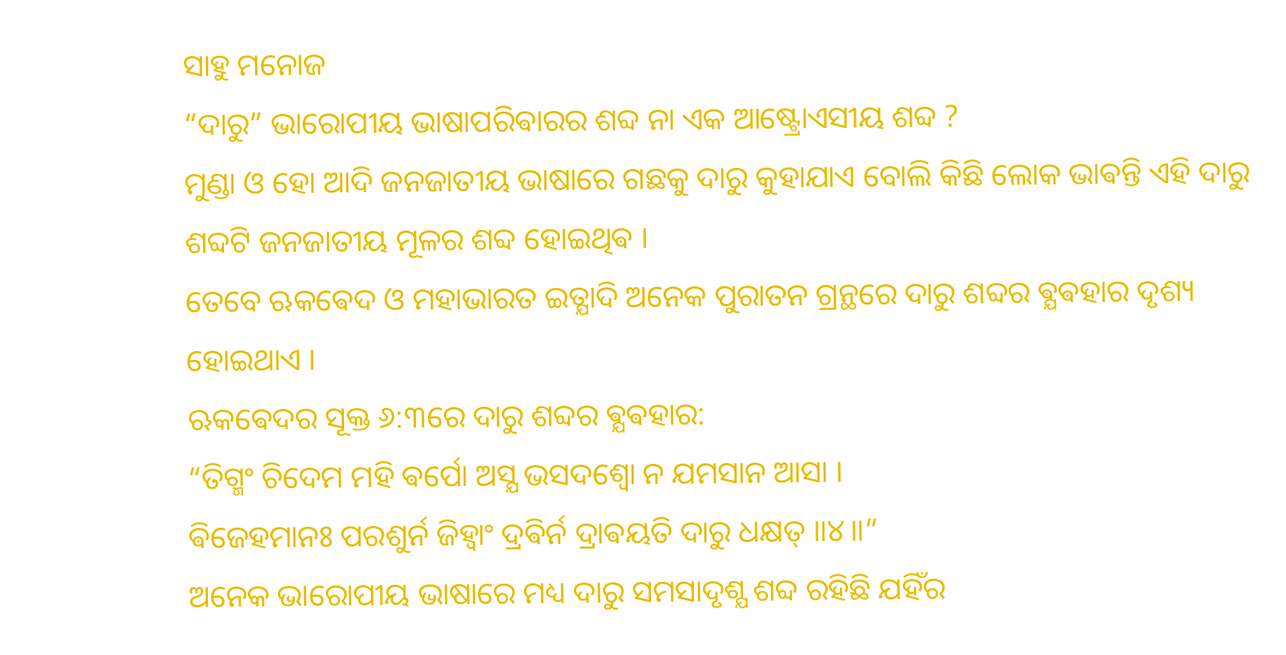ସାହୁ ମନୋଜ
“ଦାରୁ” ଭାରୋପୀୟ ଭାଷାପରିଵାରର ଶବ୍ଦ ନା ଏକ ଆଷ୍ଟ୍ରୋଏସୀୟ ଶବ୍ଦ ?
ମୁଣ୍ଡା ଓ ହୋ ଆଦି ଜନଜାତୀୟ ଭାଷାରେ ଗଛକୁ ଦାରୁ କୁହାଯାଏ ବୋଲି କିଛି ଲୋକ ଭାଵନ୍ତି ଏହି ଦାରୁ ଶବ୍ଦଟି ଜନଜାତୀୟ ମୂଳର ଶବ୍ଦ ହୋଇଥିଵ ।
ତେବେ ଋକଵେଦ ଓ ମହାଭାରତ ଇତ୍ଯାଦି ଅନେକ ପୁରାତନ ଗ୍ରନ୍ଥରେ ଦାରୁ ଶବ୍ଦର ଵ୍ଯଵହାର ଦୃଶ୍ୟ ହୋଇଥାଏ ।
ଋକଵେଦର ସୂକ୍ତ ୬:୩ରେ ଦାରୁ ଶବ୍ଦର ଵ୍ଯଵହାର:
“ତିଗ୍ମଂ ଚିଦେମ ମହି ଵର୍ପୋ ଅସ୍ଯ ଭସଦଶ୍ଵୋ ନ ଯମସାନ ଆସା ।
ଵିଜେହମାନଃ ପରଶୁର୍ନ ଜିହ୍ଵାଂ ଦ୍ରଵିର୍ନ ଦ୍ରାଵୟତି ଦାରୁ ଧକ୍ଷତ୍ ॥୪॥”
ଅନେକ ଭାରୋପୀୟ ଭାଷାରେ ମଧ୍ୟ ଦାରୁ ସମସାଦୃଶ୍ଯ ଶବ୍ଦ ରହିଛି ଯହିଁର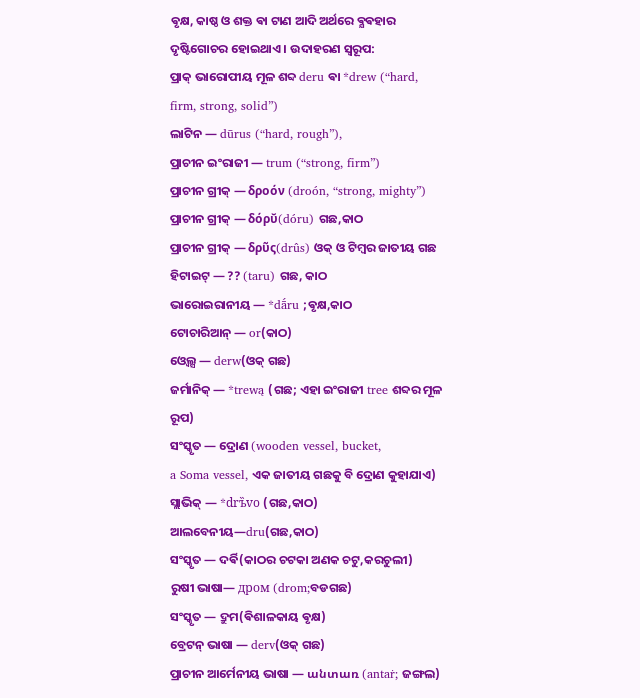ଵୃକ୍ଷ, କାଷ୍ଠ ଓ ଶକ୍ତ ଵା ଟାଣ ଆଦି ଅର୍ଥରେ ଵ୍ଯଵହାର ଦୃଷ୍ଟିଗୋଚର ହୋଇଥାଏ । ଉଦାହରଣ ସ୍ୱରୂପ:
ପ୍ରାକ୍ ଭାରୋପୀୟ ମୂଳ ଶବ୍ଦ deru ଵା *drew (“hard, firm, strong, solid”)
ଲାଟିନ — dūrus (“hard, rough”),
ପ୍ରାଚୀନ ଇଂରାଜୀ — trum (“strong, firm”)
ପ୍ରାଚୀନ ଗ୍ରୀକ୍ — δροόν (droón, “strong, mighty”)
ପ୍ରାଚୀନ ଗ୍ରୀକ୍ — δόρῠ(dóru) ଗଛ,କାଠ
ପ୍ରାଚୀନ ଗ୍ରୀକ୍ — δρῦς(drûs) ଓକ୍ ଓ ଟିମ୍ବର ଜାତୀୟ ଗଛ
ହିଟାଇଟ୍ — ?? (taru) ଗଛ, କାଠ
ଭାରୋଇରାନୀୟ — *dā́ru ;ଵୃକ୍ଷ,କାଠ
ଟୋଚାରିଆନ୍ — or(କାଠ)
ଓ୍ଵେଲ୍ସ — derw(ଓକ୍ ଗଛ)
ଜର୍ମାନିକ୍ — *trewą (ଗଛ; ଏହା ଇଂରାଜୀ tree ଶବ୍ଦର ମୂଳ ରୂପ)
ସଂସ୍କୃତ — ଦ୍ରୋଣ (wooden vessel, bucket,
a Soma vessel, ଏକ ଜାତୀୟ ଗଛକୁ ବି ଦ୍ରୋଣ କୁହାଯାଏ)
ସ୍ଲାଭିକ୍ — *drъ̏vo (ଗଛ,କାଠ)
ଆଲବେନୀୟ—dru(ଗଛ,କାଠ)
ସଂସ୍କୃତ — ଦର୍ଵି(କାଠର ଚଟକା ଅଣକ ଚଟୁ,କରଚୁଲୀ)
ରୁଷୀ ଭାଷା— дром (drom;ବଡଗଛ)
ସଂସ୍କୃତ — ଦ୍ରୁମ(ଵିଶାଳକାୟ ଵୃକ୍ଷ)
ବ୍ରେଟନ୍ ଭାଷା — derv(ଓକ୍ ଗଛ)
ପ୍ରାଚୀନ ଆର୍ମେନୀୟ ଭାଷା — անտառ (antaṙ; ଜଙ୍ଗଲ)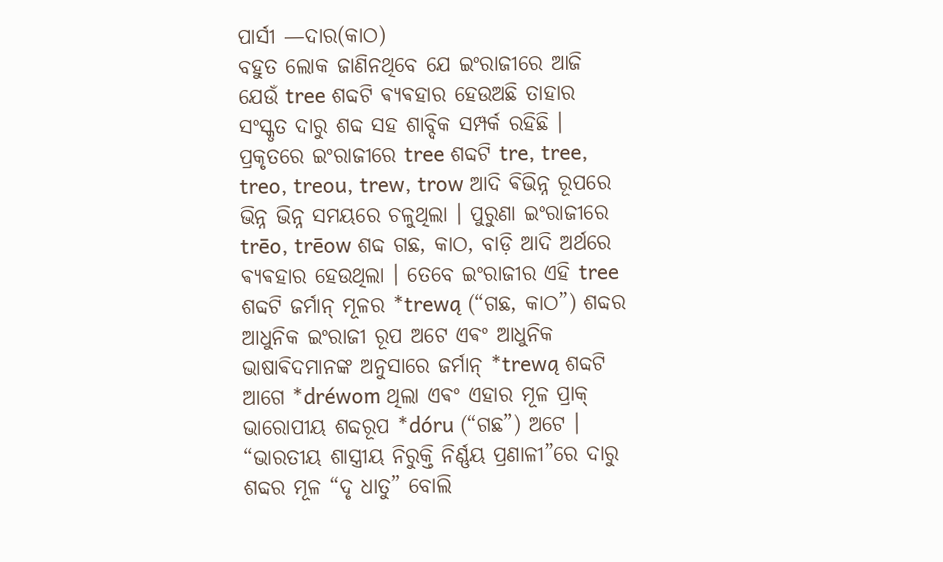ପାର୍ସୀ —ଦାର(କାଠ)
ବହୁତ ଲୋକ ଜାଣିନଥିବେ ଯେ ଇଂରାଜୀରେ ଆଜି ଯେଉଁ tree ଶବ୍ଦଟି ଵ୍ଯଵହାର ହେଉଅଛି ତାହାର ସଂସ୍କୃତ ଦାରୁ ଶବ୍ଦ ସହ ଶାବ୍ଦିକ ସମ୍ପର୍କ ରହିଛି । ପ୍ରକୃତରେ ଇଂରାଜୀରେ tree ଶବ୍ଦଟି tre, tree, treo, treou, trew, trow ଆଦି ଵିଭିନ୍ନ ରୂପରେ ଭିନ୍ନ ଭିନ୍ନ ସମୟରେ ଚଳୁଥିଲା । ପୁରୁଣା ଇଂରାଜୀରେ trēo, trēow ଶବ୍ଦ ଗଛ, କାଠ, ବାଡ଼ି ଆଦି ଅର୍ଥରେ ଵ୍ଯଵହାର ହେଉଥିଲା । ତେବେ ଇଂରାଜୀର ଏହି tree ଶବ୍ଦଟି ଜର୍ମାନ୍ ମୂଳର *trewą (“ଗଛ, କାଠ”) ଶବ୍ଦର ଆଧୁନିକ ଇଂରାଜୀ ରୂପ ଅଟେ ଏଵଂ ଆଧୁନିକ ଭାଷାଵିଦମାନଙ୍କ ଅନୁସାରେ ଜର୍ମାନ୍ *trewą ଶବ୍ଦଟି ଆଗେ *dréwom ଥିଲା ଏଵଂ ଏହାର ମୂଳ ପ୍ରାକ୍ ଭାରୋପୀୟ ଶବ୍ଦରୂପ *dóru (“ଗଛ”) ଅଟେ ।
“ଭାରତୀୟ ଶାସ୍ତ୍ରୀୟ ନିରୁକ୍ତି ନିର୍ଣ୍ଣୟ ପ୍ରଣାଳୀ”ରେ ଦାରୁ ଶବ୍ଦର ମୂଳ “ଦୃ ଧାତୁ” ବୋଲି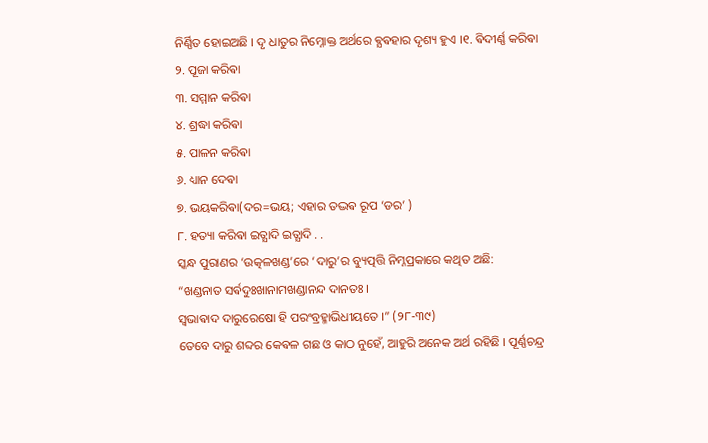ନିର୍ଣ୍ଣିତ ହୋଇଅଛି । ଦୃ ଧାତୁର ନିମ୍ନୋକ୍ତ ଅର୍ଥରେ ଵ୍ଯଵହାର ଦୃଶ୍ୟ ହୁଏ ।୧. ଵିଦୀର୍ଣ୍ଣ କରିଵା
୨. ପୂଜା କରିଵା
୩. ସମ୍ମାନ କରିଵା
୪. ଶ୍ରଦ୍ଧା କରିଵା
୫. ପାଳନ କରିଵା
୬. ଧ୍ୟାନ ଦେଵା
୭. ଭୟକରିଵା(ଦର=ଭୟ; ଏହାର ତଦ୍ଭଵ ରୂପ ‘ଡର’ )
୮. ହତ୍ୟା କରିଵା ଇତ୍ଯାଦି ଇତ୍ଯାଦି . .
ସ୍କନ୍ଧ ପୁରାଣର ‘ଉତ୍କଳଖଣ୍ଡ’ରେ ‘ଦାରୁ’ର ବ୍ୟୁତ୍ପତ୍ତି ନିମ୍ନପ୍ରକାରେ କଥିତ ଅଛି:
“ଖଣ୍ଡନାତ ସର୍ଵଦୁଃଖାନାମଖଣ୍ଡାନନ୍ଦ ଦାନତଃ ।
ସ୍ୱଭାଵାଦ ଦାରୁରେଷୋ ହି ପରଂବ୍ରହ୍ମାଭିଧୀୟତେ ।” (୨୮-୩୯)
ତେବେ ଦାରୁ ଶବ୍ଦର କେଵଳ ଗଛ ଓ କାଠ ନୁହେଁ, ଆହୁରି ଅନେକ ଅର୍ଥ ରହିଛି । ପୂର୍ଣ୍ଣଚନ୍ଦ୍ର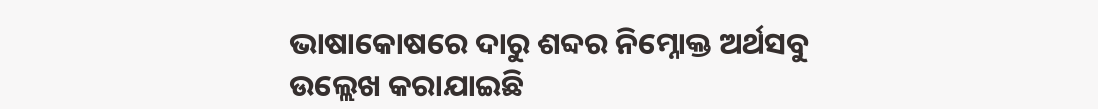ଭାଷାକୋଷରେ ଦାରୁ ଶବ୍ଦର ନିମ୍ନୋକ୍ତ ଅର୍ଥସବୁ ଉଲ୍ଲେଖ କରାଯାଇଛି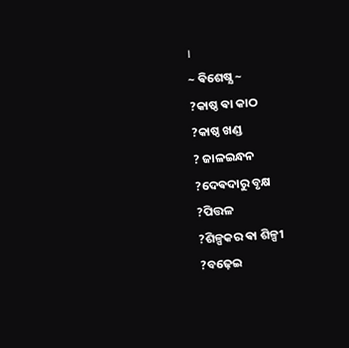।
~ ଵିଶେଷ୍ଯ ~
?କାଷ୍ଠ ଵା କାଠ
?କାଷ୍ଠ ଖଣ୍ଡ
? ଜାଳଇନ୍ଧନ
?ଦେଵଦାରୁ ବୃକ୍ଷ
?ପିତ୍ତଳ
?ଶିଳ୍ପକର ଵା ଶିଳ୍ପୀ
?ବଢ଼େଇ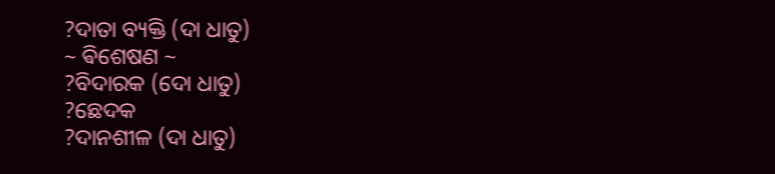?ଦାତା ବ୍ୟକ୍ତି (ଦା ଧାତୁ)
~ ଵିଶେଷଣ ~
?ବିଦାରକ (ଦୋ ଧାତୁ)
?ଛେଦକ
?ଦାନଶୀଳ (ଦା ଧାତୁ)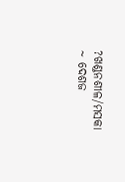?ଖଣ୍ଡନଶୀଳ/ମସକା
~ ଦେଶଜ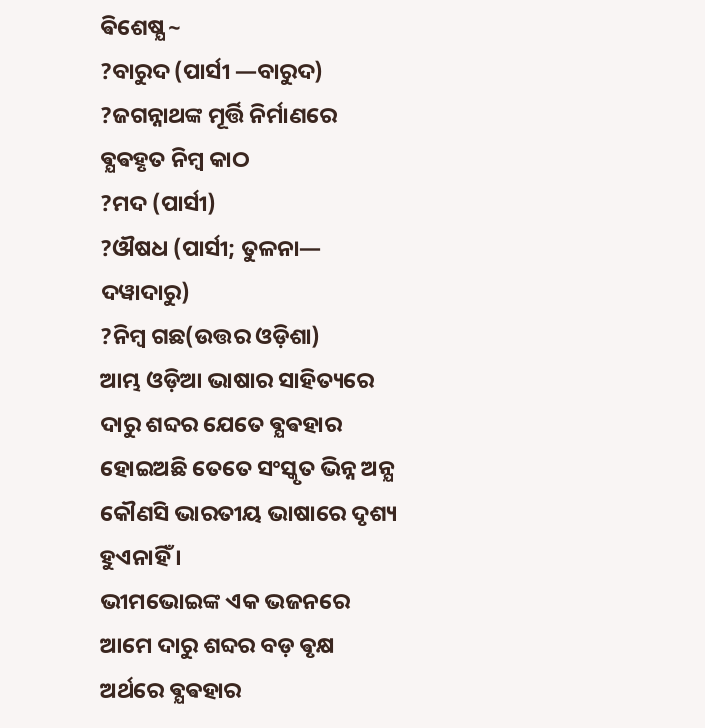ଵିଶେଷ୍ଯ ~
?ବାରୁଦ (ପାର୍ସୀ —ବାରୁଦ)
?ଜଗନ୍ନାଥଙ୍କ ମୂର୍ତ୍ତି ନିର୍ମାଣରେ ଵ୍ଯଵହୃତ ନିମ୍ବ କାଠ
?ମଦ (ପାର୍ସୀ)
?ଔଷଧ (ପାର୍ସୀ; ତୁଳନା— ଦୱାଦାରୁ)
?ନିମ୍ବ ଗଛ(ଉତ୍ତର ଓଡ଼ିଶା)
ଆମ୍ଭ ଓଡ଼ିଆ ଭାଷାର ସାହିତ୍ୟରେ ଦାରୁ ଶବ୍ଦର ଯେତେ ଵ୍ଯଵହାର ହୋଇଅଛି ତେତେ ସଂସ୍କୃତ ଭିନ୍ନ ଅନ୍ଯ କୌଣସି ଭାରତୀୟ ଭାଷାରେ ଦୃଶ୍ୟ ହୁଏନାହିଁ ।
ଭୀମଭୋଇଙ୍କ ଏକ ଭଜନରେ ଆମେ ଦାରୁ ଶବ୍ଦର ବଡ଼ ଵୃକ୍ଷ ଅର୍ଥରେ ଵ୍ଯଵହାର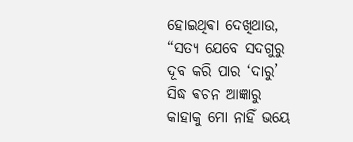ହୋଇଥିଵା ଦେଖିଥାଉ,
“ସତ୍ୟ ଯେବେ ସଦଗୁରୁ
ଦୂବ କରି ପାର ‘ଦାରୁ’
ସିଦ୍ଧ ଵଚନ ଆଜ୍ଞାରୁ
କାହାକୁ ମୋ ନାହିଁ ଭୟେ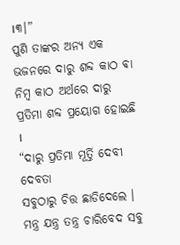।୩।”
ପୁଣି ତାଙ୍କର ଅନ୍ଯ ଏକ ଭଜନରେ ଦାରୁ ଶବ୍ଦ କାଠ ଵା ନିମ୍ବ କାଠ ଅର୍ଥରେ ଦାରୁ ପ୍ରତିମା ଶବ୍ଦ ପ୍ରୟୋଗ ହୋଇଛି ।
“ଦାରୁ ପ୍ରତିମା ମୂର୍ତ୍ତି ଦେବୀ ଦେବତା
ସବୁଠାରୁ ଚିତ୍ତ ଛାଡିଦେଲେ ।
ମନ୍ତ୍ର ଯନ୍ତ୍ର ତନ୍ତ୍ର ଚାରିବେଦ ସବୁ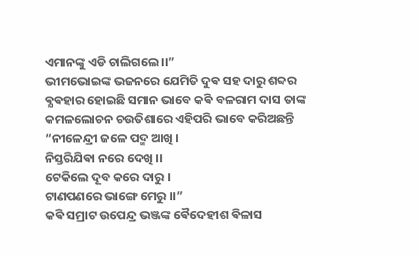ଏମାନଙ୍କୁ ଏଡି ଚାଲିଗଲେ ।।”
ଭୀମଭୋଇଙ୍କ ଭଜନରେ ଯେମିତି ଦୁଵ ସହ ଦାରୁ ଶବ୍ଦର ଵ୍ଯଵହାର ହୋଇଛି ସମାନ ଭାବେ କଵି ବଳରାମ ଦାସ ତାଙ୍କ କମଳଲୋଚନ ଚଉତିଶାରେ ଏହିପରି ଭାବେ କରିଅଛନ୍ତି
“ନୀଳେନ୍ଦ୍ରୀ ଜଳେ ପଦ୍ମ ଆଖି ।
ନିସ୍ତରିଯିଵା ନରେ ଦେଖି ।।
ଟେକିଲେ ଦୂବ କରେ ଦାରୁ ।
ଟାଣପଣରେ ଭାଙ୍ଗେ ମେରୁ ।।”
କଵି ସମ୍ରାଟ ଉପେନ୍ଦ୍ର ଭଞ୍ଜଙ୍କ ଵୈଦେହୀଶ ଵିଳାସ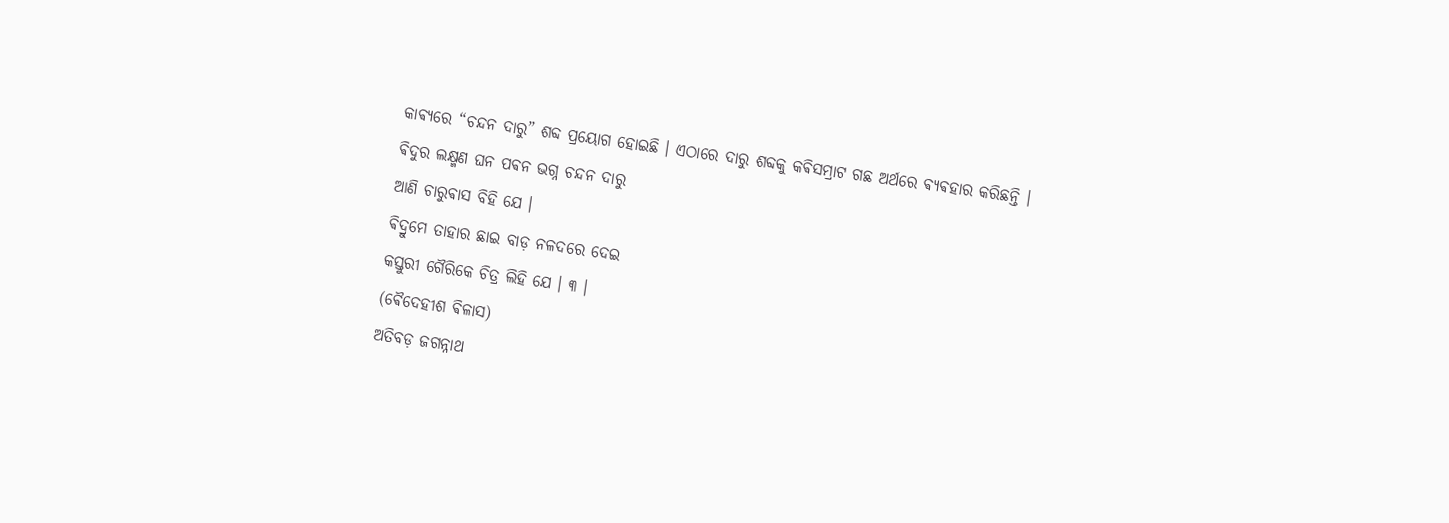କାଵ୍ଯରେ “ଚନ୍ଦନ ଦାରୁ” ଶବ୍ଦ ପ୍ରୟୋଗ ହୋଇଛି । ଏଠାରେ ଦାରୁ ଶବ୍ଦକୁ କଵିସମ୍ରାଟ ଗଛ ଅର୍ଥରେ ଵ୍ଯଵହାର କରିଛନ୍ତି ।
ଵିଦୁର ଲକ୍ଷ୍ମଣ ଘନ ପଵନ ଭଗ୍ନ ଚନ୍ଦନ ଦାରୁ
ଆଣି ଚାରୁଵାସ ବିହି ଯେ ।
ଵିଦ୍ରୁମେ ତାହାର ଛାଇ ବାଡ଼ ନଳଦରେ ଦେଇ
କସ୍ତୁରୀ ଗୈରିକେ ଚିତ୍ର ଲିହି ଯେ । ୩ ।
(ଵୈଦେହୀଶ ଵିଳାସ)
ଅତିବଡ଼ ଜଗନ୍ନାଥ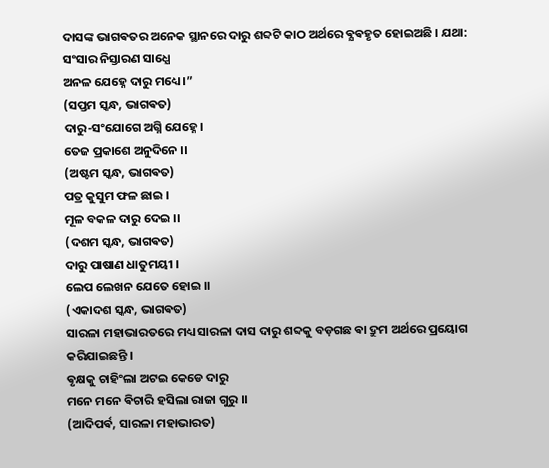ଦାସଙ୍କ ଭାଗଵତର ଅନେକ ସ୍ଥାନରେ ଦାରୁ ଶବ୍ଦଟି କାଠ ଅର୍ଥରେ ଵ୍ଯଵହୃତ ହୋଇଅଛି । ଯଥା:
ସଂସାର ନିସ୍ତାରଣ ସାଧ୍ଯେ
ଅନଳ ଯେହ୍ନେ ଦାରୁ ମଧ୍ୟେ ।”
(ସପ୍ତମ ସ୍କନ୍ଧ, ଭାଗଵତ)
ଦାରୁ-ସଂଯୋଗେ ଅଗ୍ନି ଯେହ୍ନେ ।
ତେଜ ପ୍ରକାଶେ ଅନୁଦିନେ ।।
(ଅଷ୍ଟମ ସ୍କନ୍ଧ, ଭାଗଵତ)
ପତ୍ର କୁସୁମ ଫଳ ଛାଇ ।
ମୂଳ ବକଳ ଦାରୁ ଦେଇ ।।
(ଦଶମ ସ୍କନ୍ଧ, ଭାଗଵତ)
ଦାରୁ ପାଷାଣ ଧାତୁମୟୀ ।
ଲେପ ଲେଖନ ଯେତେ ହୋଇ ।।
(ଏକାଦଶ ସ୍କନ୍ଧ, ଭାଗଵତ)
ସାରଳା ମହାଭାରତରେ ମଧ୍ୟ ସାରଳା ଦାସ ଦାରୁ ଶବ୍ଦକୁ ବଡ଼ଗଛ ଵା ଦ୍ରୁମ ଅର୍ଥରେ ପ୍ରୟୋଗ କରିଯାଇଛନ୍ତି ।
ଵୃକ୍ଷକୁ ଚାହିଂଲା ଅଟଇ କେଡେ ଦାରୁ
ମନେ ମନେ ଵିଚାରି ହସିଲା ରାଜା ଗୁରୁ ।।
(ଆଦିପର୍ଵ, ସାରଳା ମହାଭାରତ)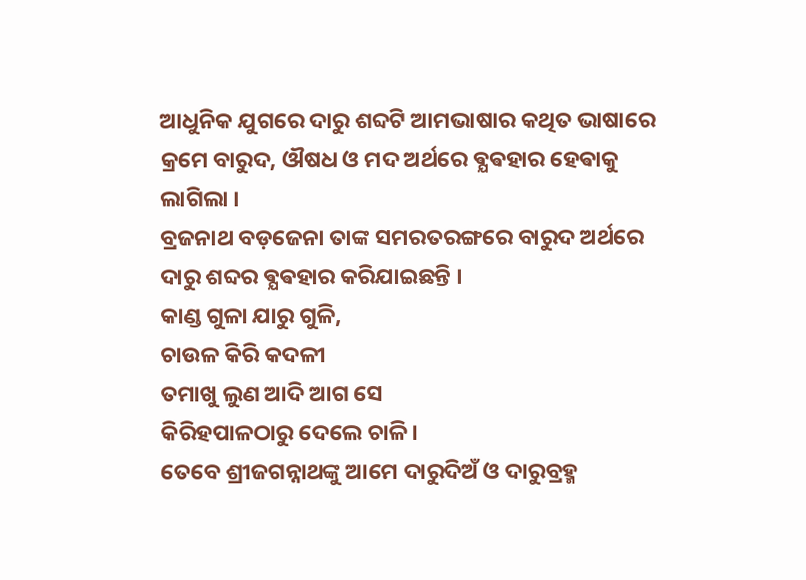ଆଧୁନିକ ଯୁଗରେ ଦାରୁ ଶବ୍ଦଟି ଆମଭାଷାର କଥିତ ଭାଷାରେ କ୍ରମେ ବାରୁଦ, ଔଷଧ ଓ ମଦ ଅର୍ଥରେ ଵ୍ଯଵହାର ହେଵାକୁ ଲାଗିଲା ।
ବ୍ରଜନାଥ ବଡ଼ଜେନା ତାଙ୍କ ସମରତରଙ୍ଗରେ ବାରୁଦ ଅର୍ଥରେ
ଦାରୁ ଶବ୍ଦର ଵ୍ଯଵହାର କରିଯାଇଛନ୍ତି ।
କାଣ୍ଡ ଗୁଳା ଯାରୁ ଗୁଳି,
ଚାଉଳ କିରି କଦଳୀ
ତମାଖୁ ଲୁଣ ଆଦି ଆଗ ସେ
କିରିହପାଳଠାରୁ ଦେଲେ ଚାଳି।
ତେବେ ଶ୍ରୀଜଗନ୍ନାଥଙ୍କୁ ଆମେ ଦାରୁଦିଅଁ ଓ ଦାରୁବ୍ରହ୍ମ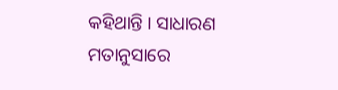କହିଥାନ୍ତି । ସାଧାରଣ ମତାନୁସାରେ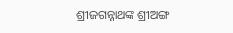ଶ୍ରୀଜଗନ୍ନାଥଙ୍କ ଶ୍ରୀଅଙ୍ଗ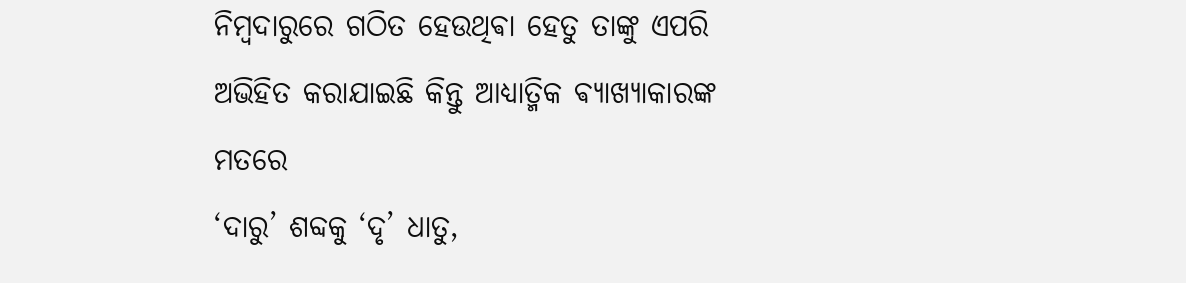ନିମ୍ବଦାରୁରେ ଗଠିତ ହେଉଥିଵା ହେତୁ ତାଙ୍କୁ ଏପରି ଅଭିହିତ କରାଯାଇଛି କିନ୍ତୁ ଆଧ୍ୟାତ୍ମିକ ଵ୍ଯାଖ୍ଯାକାରଙ୍କ ମତରେ
‘ଦାରୁ’ ଶବ୍ଦକୁ ‘ଦୃ’ ଧାତୁ,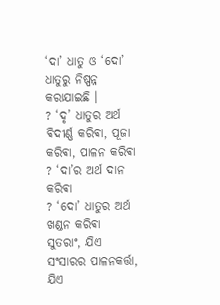‘ଦା’ ଧାତୁ ଓ ‘ଦୋ’ ଧାତୁରୁ ନିଷ୍ପନ୍ନ କରାଯାଇଛି ।
? ‘ଦୃ’ ଧାତୁର ଅର୍ଥ ଵିଦୀର୍ଣ୍ଣ କରିଵା, ପୂଜା କରିଵା, ପାଳନ କରିଵା
? ‘ଦା’ର ଅର୍ଥ ଦାନ କରିଵା
? ‘ଦୋ’ ଧାତୁର ଅର୍ଥ ଖଣ୍ଡନ କରିଵା
ସୁତରାଂ, ଯିଏ ସଂସାରର ପାଳନକର୍ତ୍ତା, ଯିଏ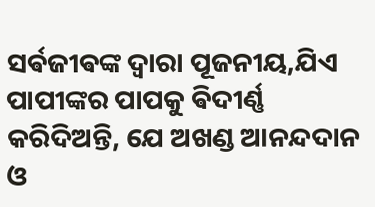ସର୍ଵଜୀଵଙ୍କ ଦ୍ଵାରା ପୂଜନୀୟ,ଯିଏ ପାପୀଙ୍କର ପାପକୁ ଵିଦୀର୍ଣ୍ଣ କରିଦିଅନ୍ତି, ଯେ ଅଖଣ୍ଡ ଆନନ୍ଦଦାନ ଓ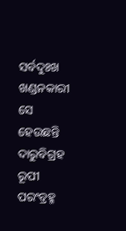ସର୍ବଦୁଃଖ ଖଣ୍ଡନକାରୀ ସେ ହେଉଛନ୍ତି ଦାରୁବିଗ୍ରହ ରୂପୀ ପରଂବ୍ରହ୍ମ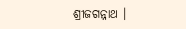ଶ୍ରୀଜଗନ୍ନାଥ ।